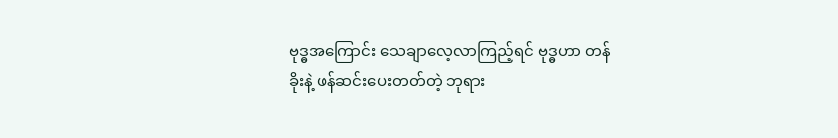ဗုဒ္ဓအကြောင်း သေချာလေ့လာကြည့်ရင် ဗုဒ္ဓဟာ တန်ခိုးနဲ့ ဖန်ဆင်းပေးတတ်တဲ့ ဘုရား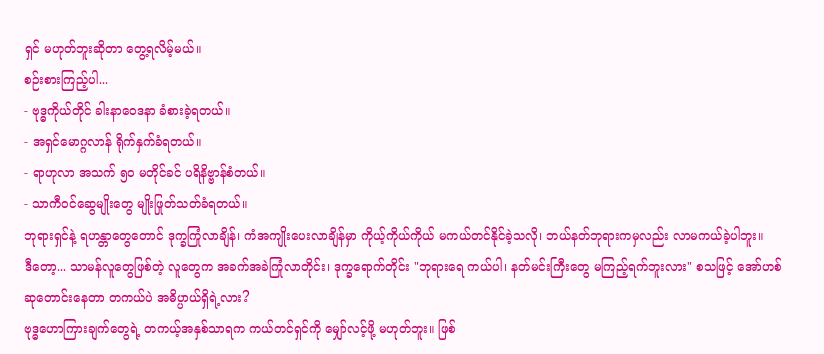ရှင် မဟုတ်ဘူးဆိုတာ တွေ့ရလိမ့်မယ်။
စဉ်းစားကြည့်ပါ...
- ဗုဒ္ဓကိုယ်တိုင် ခါးနာဝေဒနာ ခံစားခဲ့ရတယ်။
- အရှင်မောဂ္ဂလာန် ရိုက်နှက်ခံရတယ်။
- ရာဟုလာ အသက် ၅၀ မတိုင်ခင် ပရိနိဗ္ဗာန်စံတယ်။
- သာကီဝင်ဆွေမျိုးတွေ မျိုးဖြုတ်သတ်ခံရတယ်။
ဘုရားရှင်နဲ့ ရဟန္တာတွေတောင် ဒုက္ခကြုံလာချိန်၊ ကံအကျိုးပေးလာချိန်မှာ ကိုယ့်ကိုယ်ကိုယ် မကယ်တင်နိုင်ခဲ့သလို၊ ဘယ်နတ်ဘုရားကမှလည်း လာမကယ်ခဲ့ပါဘူး။
ဒီတော့... သာမန်လူတွေဖြစ်တဲ့ လူတွေက အခက်အခဲကြုံလာတိုင်း၊ ဒုက္ခရောက်တိုင်း "ဘုရားရေ ကယ်ပါ၊ နတ်မင်းကြီးတွေ မကြည့်ရက်ဘူးလား" စသဖြင့် အော်ဟစ်ဆုတောင်းနေတာ တကယ်ပဲ အဓိပ္ပာယ်ရှိရဲ့လား?
ဗုဒ္ဓဟောကြားချက်တွေရဲ့ တကယ့်အနှစ်သာရက ကယ်တင်ရှင်ကို မျှော်လင့်ဖို့ မဟုတ်ဘူး။ ဖြစ်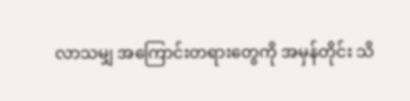လာသမျှ အကြောင်းတရားတွေကို အမှန်တိုင်း သိ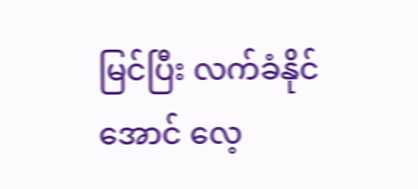မြင်ပြီး လက်ခံနိုင်အောင် လေ့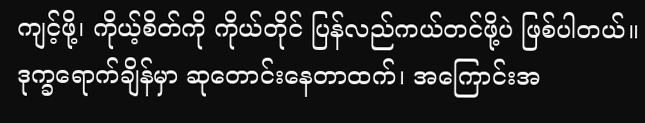ကျင့်ဖို့၊ ကိုယ့်စိတ်ကို ကိုယ်တိုင် ပြန်လည်ကယ်တင်ဖို့ပဲ ဖြစ်ပါတယ်။ ဒုက္ခရောက်ချိန်မှာ ဆုတောင်းနေတာထက်၊ အကြောင်းအ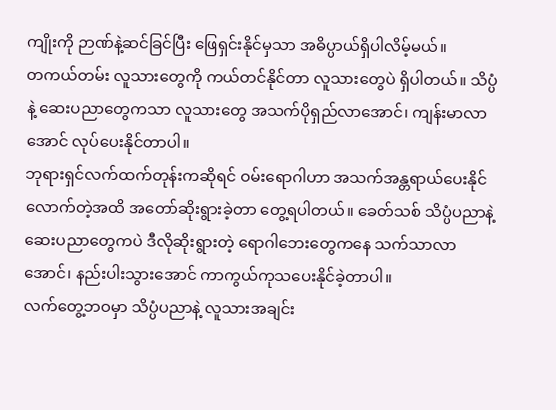ကျိုးကို ဉာဏ်နဲ့ဆင်ခြင်ပြီး ဖြေရှင်းနိုင်မှသာ အဓိပ္ပာယ်ရှိပါလိမ့်မယ်။
တကယ်တမ်း လူသားတွေကို ကယ်တင်နိုင်တာ လူသားတွေပဲ ရှိပါတယ်။ သိပ္ပံနဲ့ ဆေးပညာတွေကသာ လူသားတွေ အသက်ပိုရှည်လာအောင်၊ ကျန်းမာလာအောင် လုပ်ပေးနိုင်တာပါ။
ဘုရားရှင်လက်ထက်တုန်းကဆိုရင် ဝမ်းရောဂါဟာ အသက်အန္တရာယ်ပေးနိုင်လောက်တဲ့အထိ အတော်ဆိုးရွားခဲ့တာ တွေ့ရပါတယ်။ ခေတ်သစ် သိပ္ပံပညာနဲ့ ဆေးပညာတွေကပဲ ဒီလိုဆိုးရွားတဲ့ ရောဂါဘေးတွေကနေ သက်သာလာအောင်၊ နည်းပါးသွားအောင် ကာကွယ်ကုသပေးနိုင်ခဲ့တာပါ။
လက်တွေ့ဘဝမှာ သိပ္ပံပညာနဲ့ လူသားအချင်း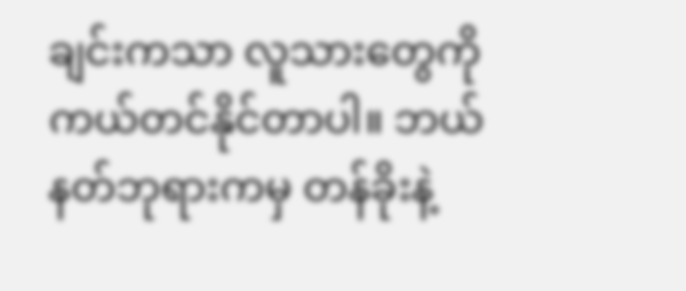ချင်းကသာ လူသားတွေကို ကယ်တင်နိုင်တာပါ။ ဘယ်နတ်ဘုရားကမှ တန်ခိုးနဲ့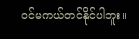ဝင်မကယ်တင်နိုင်ပါဘူး။